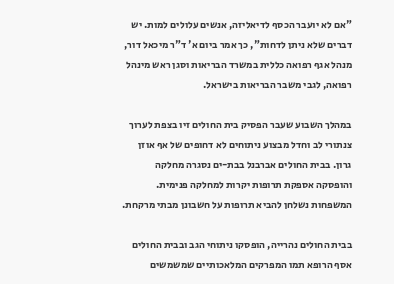"אם לא יועבר הכסף לדיאליזה, אנשים עלולים למות. יש דברים שלא ניתן לדחות", כך אמר ביום א' ד"ר מיכאל דור, מנהל אגף רפואה כללית במשרד הבריאות וסגן ראש מינהל רפואה, לגבי משבר הבריאות בישראל.

במהלך השבוע שעבר הפסיק בית החולים זיו בצפת לערוך צנתורי לב וחדל מבצוע ניתוחים לא דחופים של אף אוזן גרון. בבית החולים אברבנל בבת-ים נסגרה מחלקה והופסקה אספקת תרופות יקרות למחלקה פנימית. המשפחות נשלחן להביא תרופות על חשבונן מבתי מרקחת.

בבית החולים נהרייה, הופסקו ניתוחי הגב ובבית החולים אסף הרופא תמו המפרקים המלאכותיים שמשמשים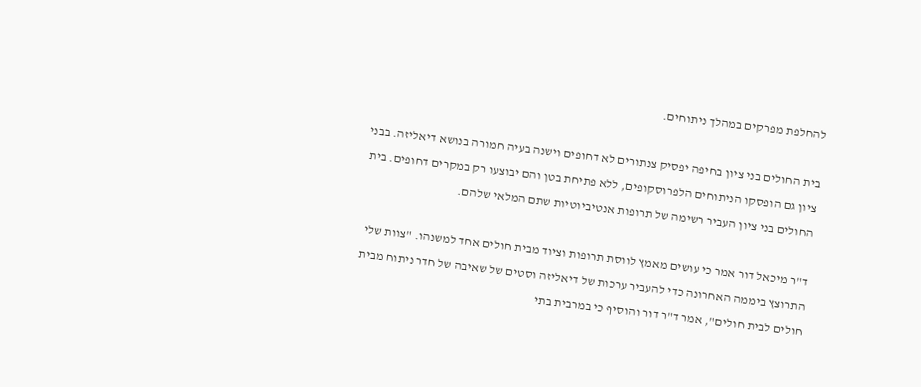להחלפת מפרקים במהלך ניתוחים.

בית החולים בני ציון בחיפה יפסיק צנתורים לא דחופים וישנה בעיה חמורה בנושא דיאליזה. בבני ציון גם הופסקו הניתוחים הלפרוסקופים, ללא פתיחת בטן והם יבוצעו רק במקרים דחופים. בית החולים בני ציון העביר רשימה של תרופות אנטיביוטיות שתם המלאי שלהם.

ד"ר מיכאל דור אמר כי עושים מאמץ לווסת תרופות וציוד מבית חולים אחד למשנהו. "צוות שלי התרוצץ ביממה האחרונה כדי להעביר ערכות של דיאליזה וסטים של שאיבה של חדר ניתוח מבית חולים לבית חולים", אמר ד"ר דור והוסיף כי במרבית בתי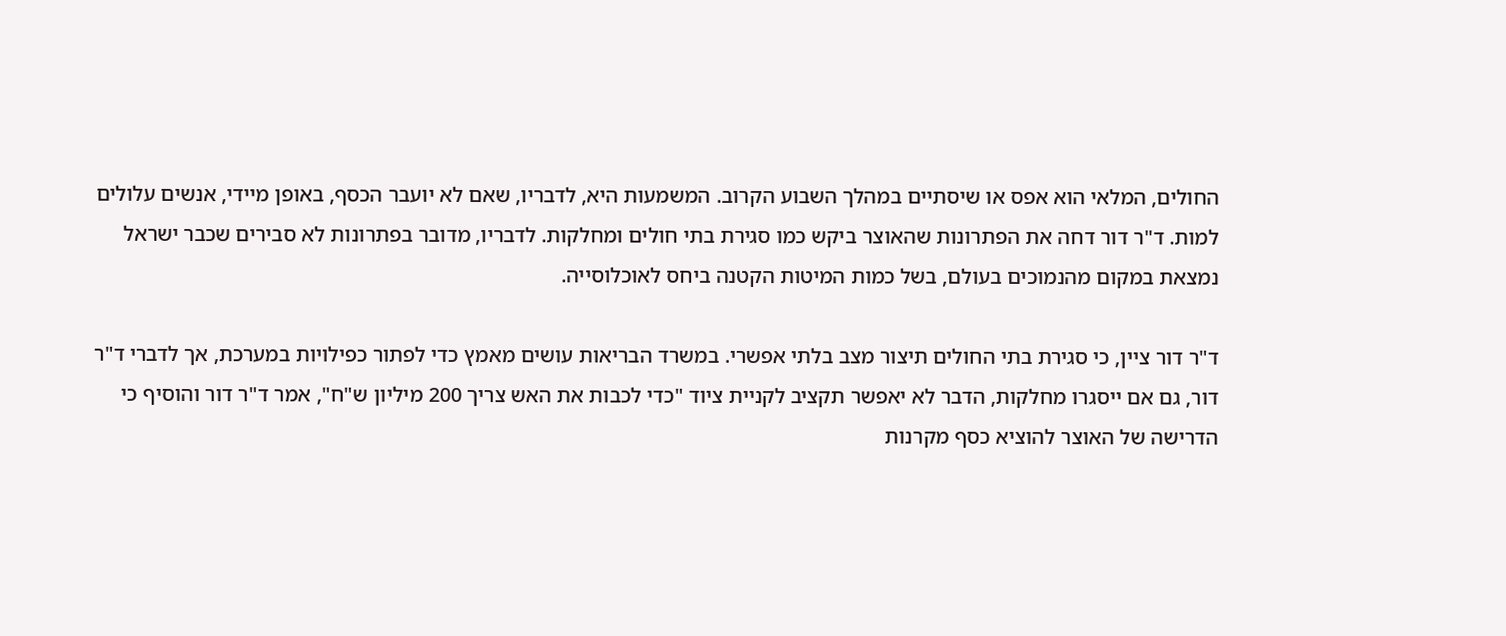החולים, המלאי הוא אפס או שיסתיים במהלך השבוע הקרוב. המשמעות היא, לדבריו, שאם לא יועבר הכסף, באופן מיידי, אנשים עלולים למות. ד"ר דור דחה את הפתרונות שהאוצר ביקש כמו סגירת בתי חולים ומחלקות. לדבריו, מדובר בפתרונות לא סבירים שכבר ישראל נמצאת במקום מהנמוכים בעולם, בשל כמות המיטות הקטנה ביחס לאוכלוסייה.

ד"ר דור ציין, כי סגירת בתי החולים תיצור מצב בלתי אפשרי. במשרד הבריאות עושים מאמץ כדי לפתור כפילויות במערכת, אך לדברי ד"ר דור, גם אם ייסגרו מחלקות, הדבר לא יאפשר תקציב לקניית ציוד "כדי לכבות את האש צריך 200 מיליון ש"ח", אמר ד"ר דור והוסיף כי הדרישה של האוצר להוציא כסף מקרנות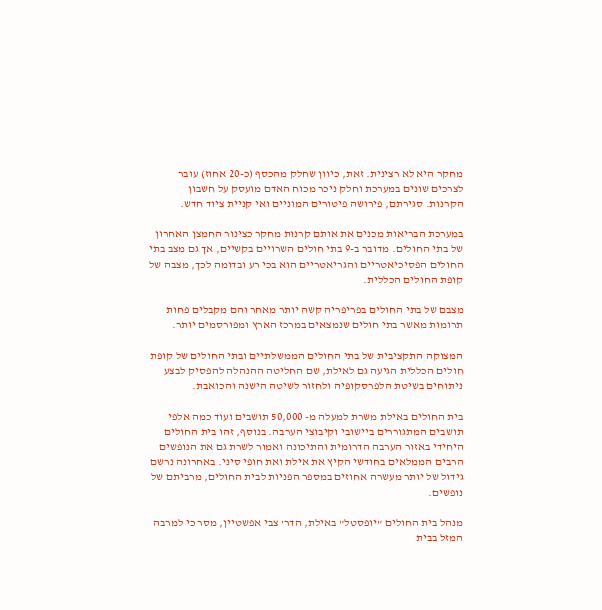מחקר היא לא רצינית. זאת, כיוון שחלק מהכסף (כ-20 אחוז) עובר לצרכים שונים במערכת וחלק ניכר מכוח האדם מועסק על חשבון הקרנות. סגירתם, פירושה פיטורים המוניים ואי קניית ציוד חדש.

במערכת הבריאות מכנים את אותם קרנות מחקר כצינור החמצן האחרון של בתי החולים. מדובר ב-9 בתי חולים השרויים בקשיים, אך גם מצב בתי החולים הפסיכיאטריים והגריאטריים הוא בכי רע ובדומה לכך, מצבה של קופת החולים הכללית.

מצבם של בתי החולים בפריפריה קשה יותר מאחר והם מקבלים פחות תרומות מאשר בתי חולים שנמצאים במרכז הארץ ומפורסמים יותר.

המצוקה התקציבית של בתי החולים הממשלתיים ובתי החולים של קופת חולים הכללית הגיעה גם לאילת, שם החליטה ההנהלה להפסיק לבצע ניתוחים בשיטת הלפרסקופיה ולחזור לשיטה הישנה והכואבת.

בית החולים באילת משרת למעלה מ- 50,000 תושבים ועוד כמה אלפי תושבים המתגוררים ביישובי וקיבוצי הערבה. בנוסף, זהו בית החולים היחידי באזור הערבה הדרומית והתיכונה ואמור לשרת גם את הנופשים הרבים הממלאים בחודשי הקיץ את אילת ואת חופי סיני. באחרונה נרשם גידול של יותר מעשרה אחוזים במספר הפניות לבית החולים, מרביתם של נופשים.

מנהל בית החולים "יופסטל" באילת, הדר' צבי אפשטיין, מסר כי למרבה המזל בבית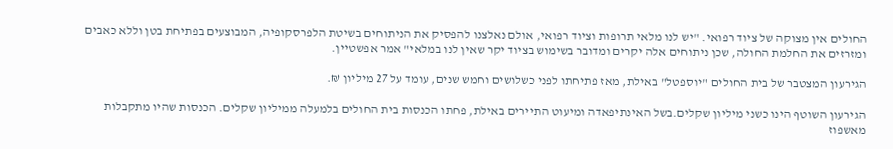החולים אין מצוקה של ציוד רפואי. "יש לנו מלאי תרופות וציוד רפואי, אולם נאלצנו להפסיק את הניתוחים בשיטת הלפרסקופיה, המבוצעים בפתיחת בטן וללא כאבים ומזרזים את החלמת החולה, שכן ניתוחים אלה יקרים ומדובר בשימוש בציוד יקר שאין לנו במלאי" אמר אפשטיין.

הגירעון המצטבר של בית החולים "יוספטל" באילת, מאז פתיחתו לפני כשלושים וחמש שנים, עומד על 27 מיליון ₪.

הגירעון השוטף הינו כשני מיליון שקלים.בשל האינתיפאדה ומיעוט התיירים באילת, פחתו הכנסות בית החולים בלמעלה ממיליון שקלים. הכנסות שהיו מתקבלות מאשפוז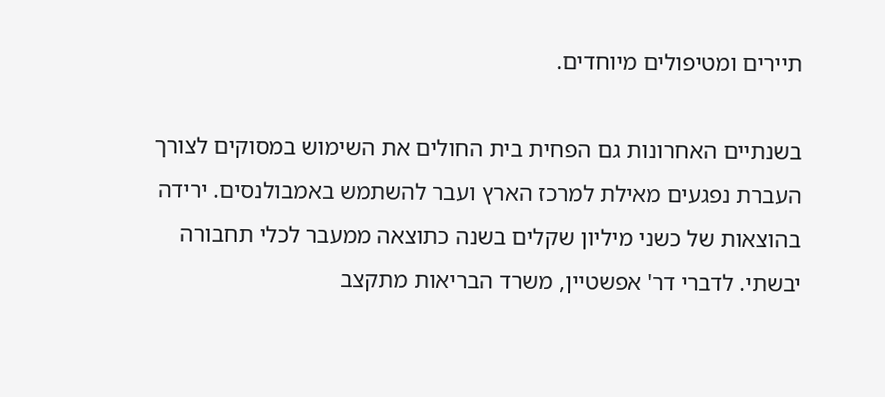תיירים ומטיפולים מיוחדים.

בשנתיים האחרונות גם הפחית בית החולים את השימוש במסוקים לצורך העברת נפגעים מאילת למרכז הארץ ועבר להשתמש באמבולנסים. ירידה בהוצאות של כשני מיליון שקלים בשנה כתוצאה ממעבר לכלי תחבורה יבשתי. לדברי דר' אפשטיין, משרד הבריאות מתקצב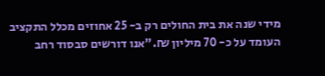מידי שנה את בית החולים רק ב- 25 אחוזים מכלל התקציב העומד על כ- 70 מיליון ₪."אנו דורשים סבסוד רחב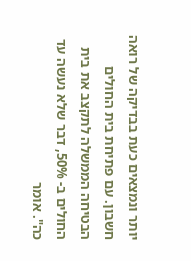יותר ונמצאים כעת בבדיקה של רואה חשבון. עם פתיחת בית החולים הבטיחה הממשלה לתקצב את בית החולים ב- 50%, דבר שלא נעשה עד כה". אומר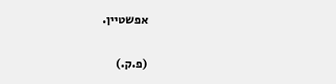אפשטיין.

(פ.ק.)